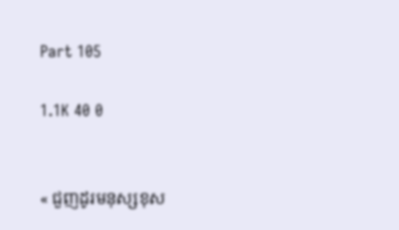Part 105

1.1K 40 0


« ជួញដូរមនុស្សខុស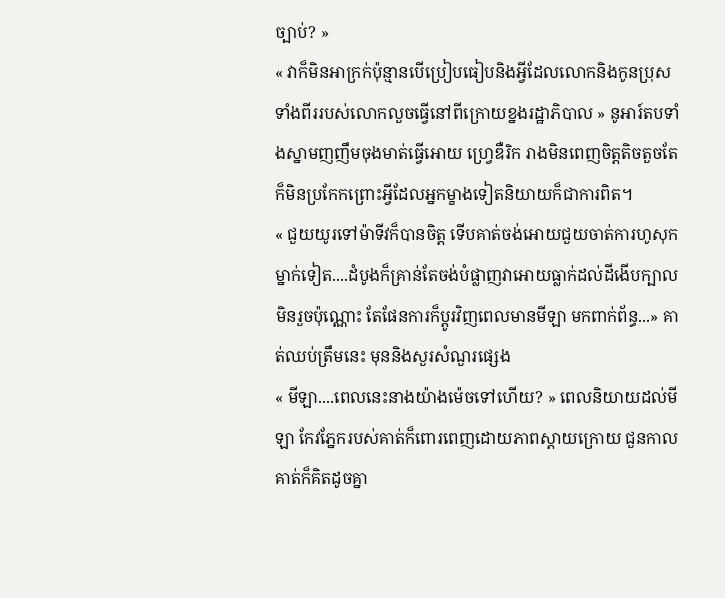ច្បាប់? »
« វាក៏មិនអាក្រក់ប៉ុន្មានបើប្រៀបធៀបនិងអ្វីដែលលោកនិងកូនប្រុសទាំងពីររបស់លោកលួចធ្វើនៅពីក្រោយខ្នងរដ្ឋាភិបាល » នូអារ៍តបទាំងស្នាមញញឹមចុងមាត់ធ្វើអោយ ហ្វ្រេឌឺរិក រាងមិនពេញចិត្តតិចតួចតែក៏មិនប្រកែកព្រោះអ្វីដែលអ្នកម្ខាងទៀតនិយាយក៏ជាការពិត។
« ជួយយូរទៅម៉ាទីវក៏បានចិត្ត ទើបគាត់ចង់អោយជួយចាត់ការហូសុក ម្នាក់ទៀត....ដំបូងក៏គ្រាន់តែចង់បំផ្លាញវាអោយធ្លាក់ដល់ដីងើបក្បាលមិនរួចប៉ុណ្ណោះ តែផែនការក៏ប្តូរវិញពេលមានមីឡា មកពាក់ព័ន្ធ...» គាត់ឈប់ត្រឹមនេះ មុននិងសួរសំណួរផ្សេង
« មីឡា....ពេលនេះនាងយ៉ាងម៉េចទៅហើយ? » ពេលនិយាយដល់មីឡា កែវភ្នែករបស់គាត់ក៏ពោរពេញដោយភាពស្តាយក្រោយ ជួនកាលគាត់ក៏គិតដូចគ្នា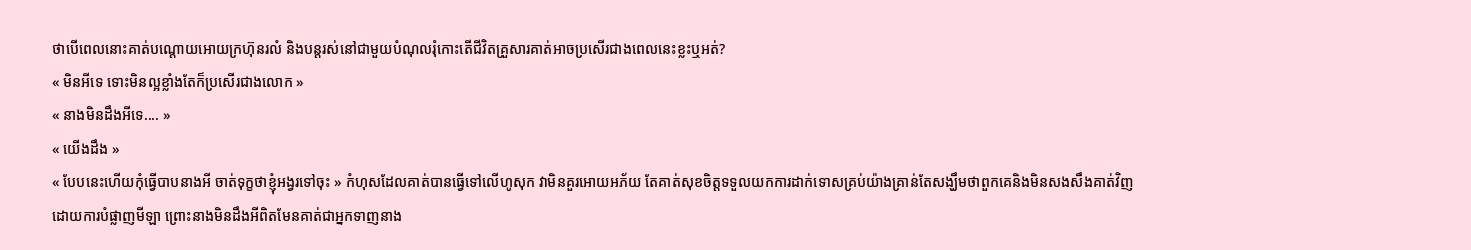ថាបើពេលនោះគាត់បណ្តោយអោយក្រហ៊ុនរលំ និងបន្តរស់នៅជាមួយបំណុលរុំកោះតើជីវិតគ្រួសារគាត់អាចប្រសើរជាងពេលនេះខ្លះឬអត់?
« មិនអីទេ ទោះមិនល្អខ្លាំងតែក៏ប្រសើរជាងលោក »
« នាងមិនដឹងអីទេ.... »
« យើងដឹង »
« បែបនេះហើយកុំធ្វើបាបនាងអី ចាត់ទុក្ខថាខ្ញុំអង្វរទៅចុះ » កំហុសដែលគាត់បានធ្វើទៅលើហូសុក វាមិនគួរអោយអភ័យ តែគាត់សុខចិត្តទទួលយកការដាក់ទោសគ្រប់យ៉ាងគ្រាន់តែសង្ឃឹមថាពួកគេនិងមិនសងសឹងគាត់វិញដោយការបំផ្លាញមីឡា ព្រោះនាងមិនដឹងអីពិតមែនគាត់ជាអ្នកទាញនាង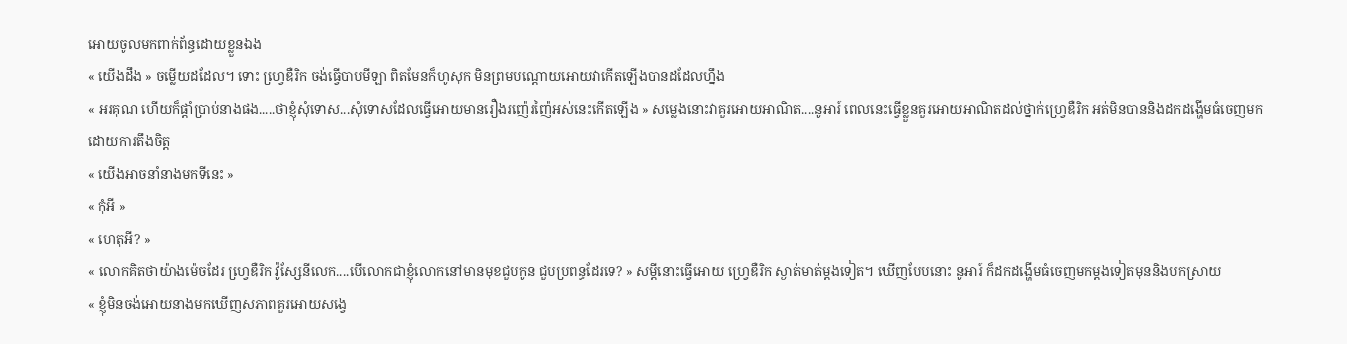អោយចូលមកពាក់ព័ន្ធដោយខ្លួនឯង
« យើងដឹង » ចម្លើយដដែល។ ទោះ ហ្វេ្រឌឺរិក ចង់ធ្វើបាបមីឡា ពិតមែនក៏ហូសុក មិនព្រមបណ្តោយអោយវាកើតឡើងបានដដែលហ្នឹង
« អរគុណ ហើយក៏ផ្តាំប្រាប់នាងផង.....ថាខ្ញុំសុំទោស...សុំទោសដែលធ្វើអោយមានរឿងរញ៉េរញ៉ៃអស់នេះកើតឡើង » សម្លេងនោះវាគួរអោយអាណិត....នូអារ៍ ពេលនេះធ្វើខ្លួនគួរអោយអាណិតដល់ថ្នាក់ហ្វ្រេឌឺរិក អត់មិនបាននិងដកដង្ហើមធំចេញមកដោយការតឹងចិត្ត
« យើងអាចនាំនាងមកទីនេះ »
« កុំអី »
« ហេតុអី? »
« លោកគិតថាយ៉ាងម៉េចដែរ ហ្វេ្រឌឺរិក វ៉ូស្សែនីលេក....បើលោកជាខ្ញុំលោកនៅមានមុខជួបកូន ជួបប្រពន្ធដែរទេ? » សម្តីនោះធ្វើអោយ ហ្វ្រេឌឺរិក ស្ងាត់មាត់ម្តងទៀត។ ឃើញបែបនោះ នូអារ៍ ក៏ដកដង្ហើមធំចេញមកម្តងទៀតមុននិងបកស្រាយ
« ខ្ញុំមិនចង់អោយនាងមកឃើញសភាពគួរអោយសង្វេ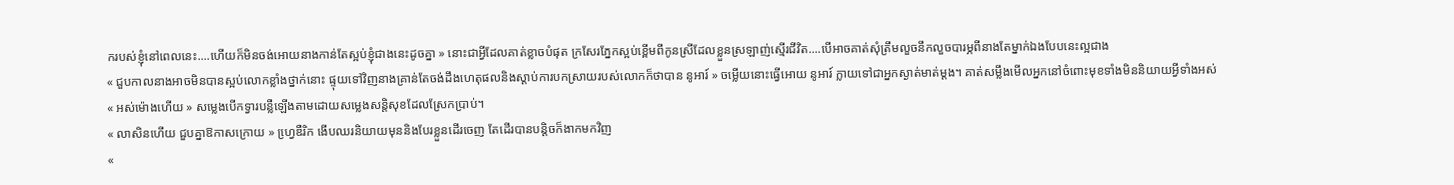ករបស់ខ្ញុំនៅពេលនេះ....ហើយក៏មិនចង់អោយនាងកាន់តែស្អប់ខ្ញុំជាងនេះដូចគ្នា » នោះជាអ្វីដែលគាត់ខ្លាចបំផុត ក្រសែរភ្នែកស្អប់ខ្ពើមពីកូនស្រីដែលខ្លួនស្រឡាញ់ស្មើរជីវិត....បើអាចគាត់សុំត្រឹមលួចនឹកលួចបារម្ភពីនាងតែម្នាក់ឯងបែបនេះល្អជាង
« ជួបកាលនាងអាចមិនបានស្អប់លោកខ្លាំងថ្នាក់នោះ ផ្ទុយទៅវិញនាងគ្រាន់តែចង់ដឹងហេតុផលនិងស្តាប់ការបកស្រាយរបស់លោកក៏ថាបាន នូអារ៍ » ចម្លើយនោះធ្វើអោយ នូអារ៍ ក្លាយទៅជាអ្នកស្ងាត់មាត់ម្តង។ គាត់សម្លឹងមើលអ្នកនៅចំពោះមុខទាំងមិននិយាយអ្វីទាំងអស់
« អស់ម៉ោងហើយ » សម្លេងបើកទ្វារបន្លឺឡើងតាមដោយសម្លេងសន្តិសុខដែលស្រែកប្រាប់។
« លាសិនហើយ ជួបគ្នាឱកាសក្រោយ » ហ្វេ្រឌឺរិក ងើបឈរនិយាយមុននិងបែរខ្លួនដើរចេញ តែដើរបានបន្តិចក៏ងាកមកវិញ
«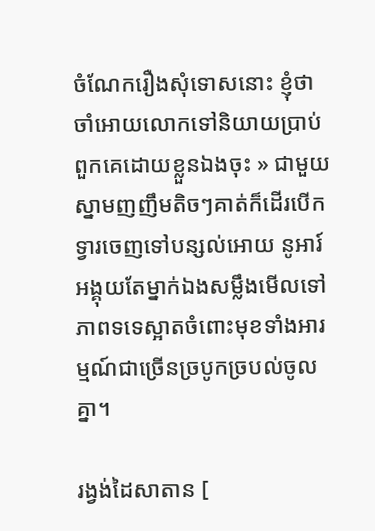ចំណែករឿងសុំទោសនោះ ខ្ញុំថាចាំអោយលោកទៅនិយាយប្រាប់ពួកគេដោយខ្លួនឯងចុះ » ជាមួយស្នាមញញឹមតិចៗគាត់ក៏ដើរបើកទ្វារចេញទៅបន្សល់អោយ នូអារ៍ អង្គុយតែម្នាក់ឯងសម្លឹងមើលទៅភាពទទេស្អាតចំពោះមុខទាំងអារម្មណ៍ជាច្រើនច្របូកច្របល់ចូលគ្នា។

រង្វង់ដៃសាតាន [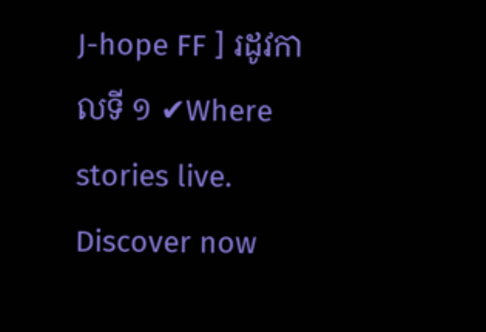J-hope FF ] រដូវកាលទី ១ ✔Where stories live. Discover now